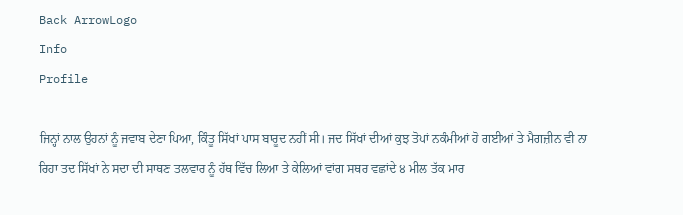Back ArrowLogo
Info
Profile

ਜਿਨ੍ਹਾਂ ਨਾਲ ਉਹਨਾਂ ਨੂੰ ਜਵਾਬ ਦੇਣਾ ਪਿਆ, ਕਿੰਤੂ ਸਿੱਖਾਂ ਪਾਸ ਬਾਰੂਦ ਨਹੀਂ ਸੀ। ਜਦ ਸਿੱਖਾਂ ਦੀਆਂ ਕੁਝ ਤੋਪਾਂ ਨਕੰਮੀਆਂ ਹੋ ਗਈਆਂ ਤੇ ਮੈਗਜ਼ੀਨ ਵੀ ਨਾ ਰਿਹਾ ਤਦ ਸਿੱਖਾਂ ਨੇ ਸਦਾ ਦੀ ਸਾਥਣ ਤਲਵਾਰ ਨੂੰ ਹੱਥ ਵਿੱਚ ਲਿਆ ਤੇ ਕੇਲਿਆਂ ਵਾਂਗ ਸਥਰ ਵਛਾਂਦੇ ੪ ਮੀਲ ਤੱਕ ਮਾਰ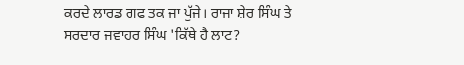ਕਰਦੇ ਲਾਰਡ ਗਫ ਤਕ ਜਾ ਪੁੱਜੇ। ਰਾਜਾ ਸ਼ੇਰ ਸਿੰਘ ਤੇ ਸਰਦਾਰ ਜਵਾਹਰ ਸਿੰਘ 'ਕਿੱਥੇ ਹੈ ਲਾਟ?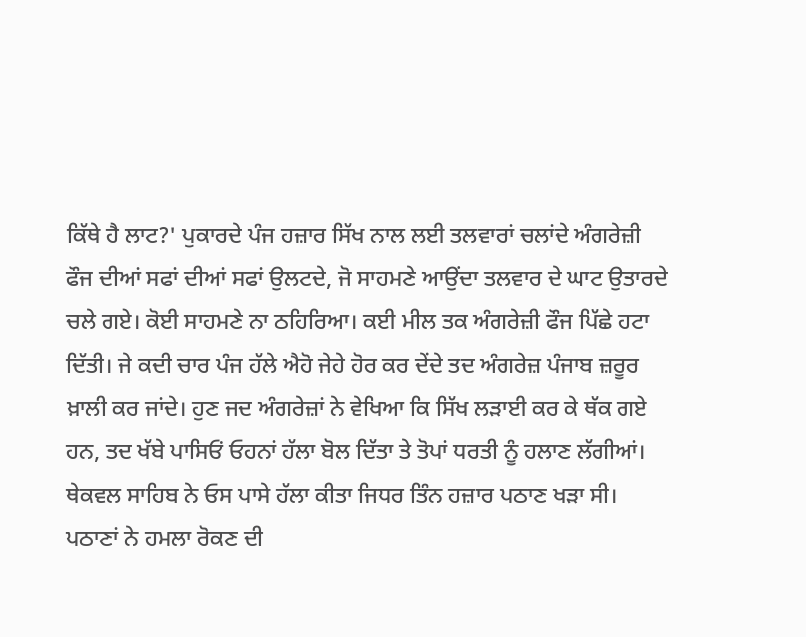ਕਿੱਥੇ ਹੈ ਲਾਟ?' ਪੁਕਾਰਦੇ ਪੰਜ ਹਜ਼ਾਰ ਸਿੱਖ ਨਾਲ ਲਈ ਤਲਵਾਰਾਂ ਚਲਾਂਦੇ ਅੰਗਰੇਜ਼ੀ ਫੌਜ ਦੀਆਂ ਸਫਾਂ ਦੀਆਂ ਸਫਾਂ ਉਲਟਦੇ, ਜੋ ਸਾਹਮਣੇ ਆਉਂਦਾ ਤਲਵਾਰ ਦੇ ਘਾਟ ਉਤਾਰਦੇ ਚਲੇ ਗਏ। ਕੋਈ ਸਾਹਮਣੇ ਨਾ ਠਹਿਰਿਆ। ਕਈ ਮੀਲ ਤਕ ਅੰਗਰੇਜ਼ੀ ਫੌਜ ਪਿੱਛੇ ਹਟਾ ਦਿੱਤੀ। ਜੇ ਕਦੀ ਚਾਰ ਪੰਜ ਹੱਲੇ ਐਹੋ ਜੇਹੇ ਹੋਰ ਕਰ ਦੇਂਦੇ ਤਦ ਅੰਗਰੇਜ਼ ਪੰਜਾਬ ਜ਼ਰੂਰ ਖ਼ਾਲੀ ਕਰ ਜਾਂਦੇ। ਹੁਣ ਜਦ ਅੰਗਰੇਜ਼ਾਂ ਨੇ ਵੇਖਿਆ ਕਿ ਸਿੱਖ ਲੜਾਈ ਕਰ ਕੇ ਥੱਕ ਗਏ ਹਨ, ਤਦ ਖੱਬੇ ਪਾਸਿਓਂ ਓਹਨਾਂ ਹੱਲਾ ਬੋਲ ਦਿੱਤਾ ਤੇ ਤੋਪਾਂ ਧਰਤੀ ਨੂੰ ਹਲਾਣ ਲੱਗੀਆਂ। ਥੇਕਵਲ ਸਾਹਿਬ ਨੇ ਓਸ ਪਾਸੇ ਹੱਲਾ ਕੀਤਾ ਜਿਧਰ ਤਿੰਨ ਹਜ਼ਾਰ ਪਠਾਣ ਖੜਾ ਸੀ। ਪਠਾਣਾਂ ਨੇ ਹਮਲਾ ਰੋਕਣ ਦੀ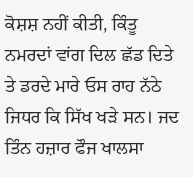ਕੋਸ਼ਸ਼ ਨਹੀਂ ਕੀਤੀ, ਕਿੰਤੂ ਨਮਰਦਾਂ ਵਾਂਗ ਦਿਲ ਛੱਡ ਦਿਤੇ ਤੇ ਡਰਦੇ ਮਾਰੇ ਓਸ ਰਾਹ ਨੱਠੇ ਜਿਧਰ ਕਿ ਸਿੱਖ ਖੜੇ ਸਨ। ਜਦ ਤਿੰਨ ਹਜ਼ਾਰ ਫੌਜ ਖਾਲਸਾ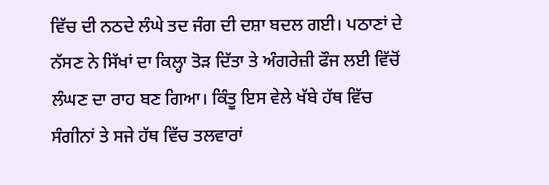ਵਿੱਚ ਦੀ ਨਠਦੇ ਲੰਘੇ ਤਦ ਜੰਗ ਦੀ ਦਸ਼ਾ ਬਦਲ ਗਈ। ਪਠਾਣਾਂ ਦੇ ਨੱਸਣ ਨੇ ਸਿੱਖਾਂ ਦਾ ਕਿਲ੍ਹਾ ਤੋੜ ਦਿੱਤਾ ਤੇ ਅੰਗਰੇਜ਼ੀ ਫੌਜ ਲਈ ਵਿੱਚੋਂ ਲੰਘਣ ਦਾ ਰਾਹ ਬਣ ਗਿਆ। ਕਿੰਤੂ ਇਸ ਵੇਲੇ ਖੱਬੇ ਹੱਥ ਵਿੱਚ ਸੰਗੀਨਾਂ ਤੇ ਸਜੇ ਹੱਥ ਵਿੱਚ ਤਲਵਾਰਾਂ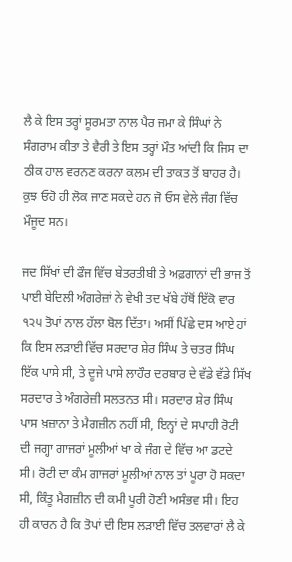ਲੈ ਕੇ ਇਸ ਤਰ੍ਹਾਂ ਸੂਰਮਤਾ ਨਾਲ ਪੈਰ ਜਮਾ ਕੇ ਸਿੰਘਾਂ ਨੇ ਸੰਗਰਾਮ ਕੀਤਾ ਤੇ ਵੈਰੀ ਤੇ ਇਸ ਤਰ੍ਹਾਂ ਮੌਤ ਆਂਦੀ ਕਿ ਜਿਸ ਦਾ ਠੀਕ ਹਾਲ ਵਰਨਣ ਕਰਨਾ ਕਲਮ ਦੀ ਤਾਕਤ ਤੋਂ ਬਾਹਰ ਹੈ। ਕੁਝ ਓਹੋ ਹੀ ਲੋਕ ਜਾਣ ਸਕਦੇ ਹਨ ਜੋ ਓਸ ਵੇਲੇ ਜੰਗ ਵਿੱਚ ਮੌਜੂਦ ਸਨ।

ਜਦ ਸਿੱਖਾਂ ਦੀ ਫੌਜ ਵਿੱਚ ਬੇਤਰਤੀਬੀ ਤੇ ਅਫ਼ਗਾਨਾਂ ਦੀ ਭਾਜ ਤੋਂ ਪਾਈ ਬੇਦਿਲੀ ਅੰਗਰੇਜ਼ਾਂ ਨੇ ਵੇਖੀ ਤਦ ਖੱਬੇ ਹੱਥੋਂ ਇੱਕੋ ਵਾਰ ੧੨੫ ਤੋਪਾਂ ਨਾਲ ਹੱਲਾ ਬੋਲ ਦਿੱਤਾ। ਅਸੀਂ ਪਿੱਛੇ ਦਸ ਆਏ ਹਾਂ ਕਿ ਇਸ ਲੜਾਈ ਵਿੱਚ ਸਰਦਾਰ ਸ਼ੇਰ ਸਿੰਘ ਤੇ ਚਤਰ ਸਿੰਘ ਇੱਕ ਪਾਸੇ ਸੀ, ਤੇ ਦੂਜੇ ਪਾਸੇ ਲਾਹੌਰ ਦਰਬਾਰ ਦੇ ਵੱਡੇ ਵੱਡੇ ਸਿੱਖ ਸਰਦਾਰ ਤੇ ਅੰਗਰੇਜ਼ੀ ਸਲਤਨਤ ਸੀ। ਸਰਦਾਰ ਸ਼ੇਰ ਸਿੰਘ ਪਾਸ ਖ਼ਜ਼ਾਨਾ ਤੇ ਮੈਗਜ਼ੀਨ ਨਹੀਂ ਸੀ, ਇਨ੍ਹਾਂ ਦੇ ਸਪਾਹੀ ਰੋਟੀ ਦੀ ਜਗ੍ਹਾ ਗਾਜਰਾਂ ਮੂਲੀਆਂ ਖਾ ਕੇ ਜੰਗ ਦੇ ਵਿੱਚ ਆ ਡਟਦੇ ਸੀ। ਰੋਟੀ ਦਾ ਕੰਮ ਗਾਜਰਾਂ ਮੂਲੀਆਂ ਨਾਲ ਤਾਂ ਪੂਰਾ ਹੋ ਸਕਦਾ ਸੀ, ਕਿੰਤੂ ਮੈਗਜ਼ੀਨ ਦੀ ਕਮੀ ਪੂਰੀ ਹੋਣੀ ਅਸੰਭਵ ਸੀ। ਇਹ ਹੀ ਕਾਰਨ ਹੈ ਕਿ ਤੋਪਾਂ ਦੀ ਇਸ ਲੜਾਈ ਵਿੱਚ ਤਲਵਾਰਾਂ ਲੈ ਕੇ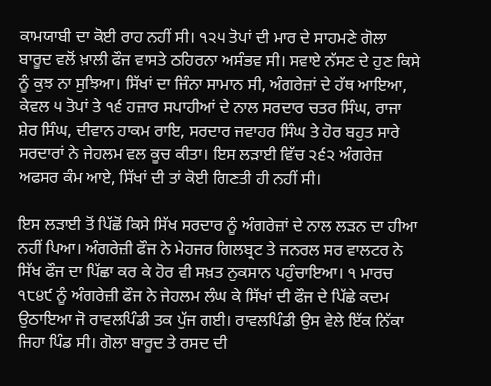ਕਾਮਯਾਬੀ ਦਾ ਕੋਈ ਰਾਹ ਨਹੀਂ ਸੀ। ੧੨੫ ਤੋਪਾਂ ਦੀ ਮਾਰ ਦੇ ਸਾਹਮਣੇ ਗੋਲਾ ਬਾਰੂਦ ਵਲੋਂ ਖ਼ਾਲੀ ਫੌਜ ਵਾਸਤੇ ਠਹਿਰਨਾ ਅਸੰਭਵ ਸੀ। ਸਵਾਏ ਨੱਸਣ ਦੇ ਹੁਣ ਕਿਸੇ ਨੂੰ ਕੁਝ ਨਾ ਸੁਝਿਆ। ਸਿੱਖਾਂ ਦਾ ਜਿੰਨਾ ਸਾਮਾਨ ਸੀ, ਅੰਗਰੇਜ਼ਾਂ ਦੇ ਹੱਥ ਆਇਆ, ਕੇਵਲ ੫ ਤੋਪਾਂ ਤੇ ੧੬ ਹਜ਼ਾਰ ਸਪਾਹੀਆਂ ਦੇ ਨਾਲ ਸਰਦਾਰ ਚਤਰ ਸਿੰਘ, ਰਾਜਾ ਸ਼ੇਰ ਸਿੰਘ, ਦੀਵਾਨ ਹਾਕਮ ਰਾਇ, ਸਰਦਾਰ ਜਵਾਹਰ ਸਿੰਘ ਤੇ ਹੋਰ ਬਹੁਤ ਸਾਰੇ ਸਰਦਾਰਾਂ ਨੇ ਜੇਹਲਮ ਵਲ ਕੂਚ ਕੀਤਾ। ਇਸ ਲੜਾਈ ਵਿੱਚ ੨੬੨ ਅੰਗਰੇਜ਼ ਅਫਸਰ ਕੰਮ ਆਏ, ਸਿੱਖਾਂ ਦੀ ਤਾਂ ਕੋਈ ਗਿਣਤੀ ਹੀ ਨਹੀਂ ਸੀ।

ਇਸ ਲੜਾਈ ਤੋਂ ਪਿੱਛੋਂ ਕਿਸੇ ਸਿੱਖ ਸਰਦਾਰ ਨੂੰ ਅੰਗਰੇਜ਼ਾਂ ਦੇ ਨਾਲ ਲੜਨ ਦਾ ਹੀਆ ਨਹੀਂ ਪਿਆ। ਅੰਗਰੇਜ਼ੀ ਫੌਜ ਨੇ ਮੇਹਜਰ ਗਿਲਬ੍ਰਟ ਤੇ ਜਨਰਲ ਸਰ ਵਾਲਟਰ ਨੇ ਸਿੱਖ ਫੌਜ ਦਾ ਪਿੱਛਾ ਕਰ ਕੇ ਹੋਰ ਵੀ ਸਖ਼ਤ ਨੁਕਸਾਨ ਪਹੁੰਚਾਇਆ। ੧ ਮਾਰਚ ੧੮੪੯ ਨੂੰ ਅੰਗਰੇਜ਼ੀ ਫੌਜ ਨੇ ਜੇਹਲਮ ਲੰਘ ਕੇ ਸਿੱਖਾਂ ਦੀ ਫੌਜ ਦੇ ਪਿੱਛੇ ਕਦਮ ਉਠਾਇਆ ਜੋ ਰਾਵਲਪਿੰਡੀ ਤਕ ਪੁੱਜ ਗਈ। ਰਾਵਲਪਿੰਡੀ ਉਸ ਵੇਲੇ ਇੱਕ ਨਿੱਕਾ ਜਿਹਾ ਪਿੰਡ ਸੀ। ਗੋਲਾ ਬਾਰੂਦ ਤੇ ਰਸਦ ਦੀ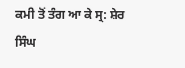ਕਮੀ ਤੋਂ ਤੰਗ ਆ ਕੇ ਸ੍ਰ: ਸ਼ੇਰ ਸਿੰਘ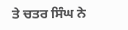ਤੇ ਚਤਰ ਸਿੰਘ ਨੇ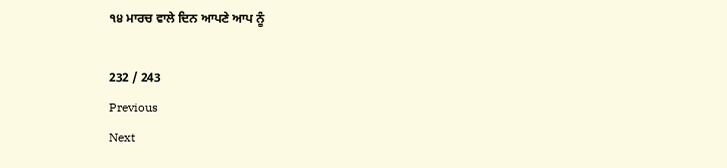੧੪ ਮਾਰਚ ਵਾਲੇ ਦਿਨ ਆਪਣੇ ਆਪ ਨੂੰ

232 / 243
Previous
Next